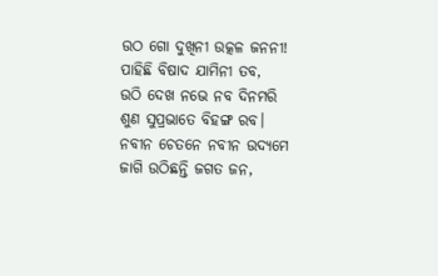ଉଠ ଗୋ ଦୁଖିନୀ ଉତ୍କଳ ଜନନୀ!
ପାହିଛି ବିଷାଦ ଯାମିନୀ ତବ,
ଉଠି ଦେଖ ନଭେ ନବ ଦିନମରି
ଶୁଣ ସୁପ୍ରଭାତେ ବିହଙ୍ଗ ରବ।
ନବୀନ ଚେତନେ ନବୀନ ଉଦ୍ୟମେ
ଜାଗି ଉଠିଛନ୍ତି ଜଗତ ଜନ,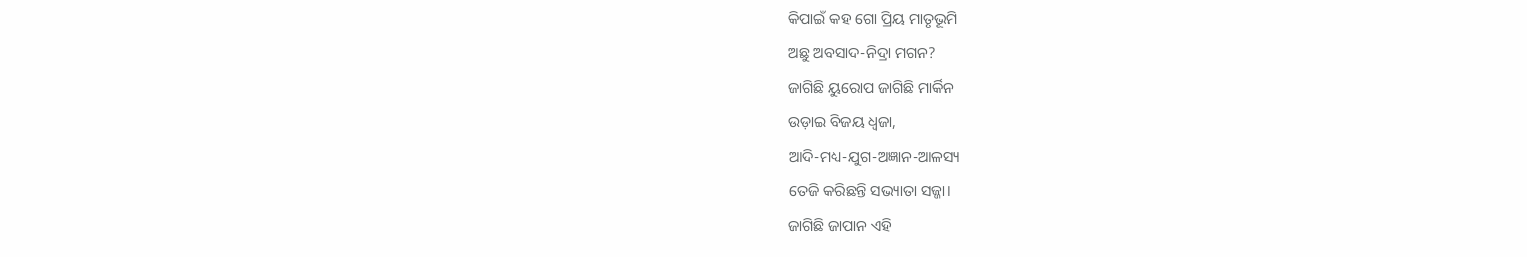କିପାଇଁ କହ ଗୋ ପ୍ରିୟ ମାତୃଭୂମି
ଅଛୁ ଅବସାଦ-ନିଦ୍ରା ମଗନ?
ଜାଗିଛି ୟୁରୋପ ଜାଗିଛି ମାର୍କିନ
ଉଡ଼ାଇ ବିଜୟ ଧ୍ୱଜା,
ଆଦି-ମଧ୍ୟ-ଯୁଗ-ଅଜ୍ଞାନ-ଆଳସ୍ୟ
ତେଜି କରିଛନ୍ତି ସଭ୍ୟାତା ସଜ୍ଜା।
ଜାଗିଛି ଜାପାନ ଏହି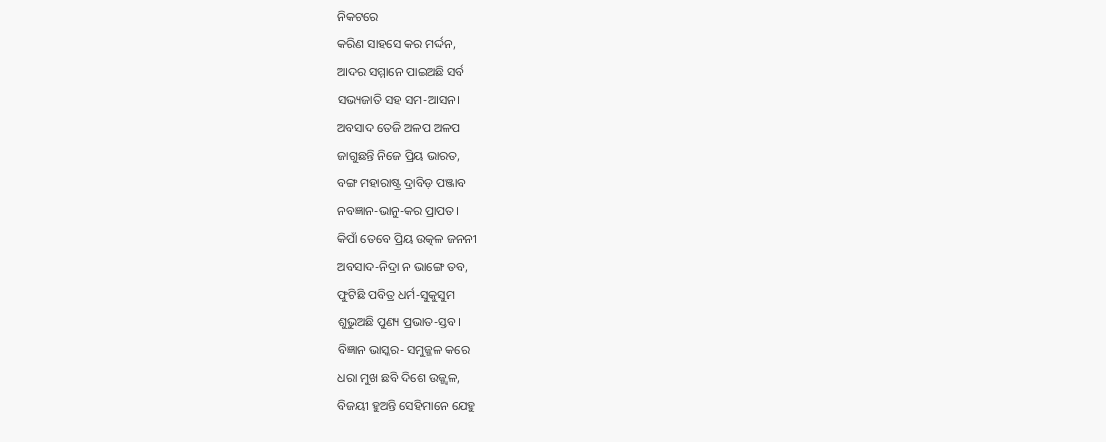ନିକଟରେ
କରିଣ ସାହସେ କର ମର୍ଦ୍ଦନ,
ଆଦର ସମ୍ମାନେ ପାଇଅଛି ସର୍ବ
ସଭ୍ୟଜାତି ସହ ସମ-ଆସନ।
ଅବସାଦ ତେଜି ଅଳପ ଅଳପ
ଜାଗୁଛନ୍ତି ନିଜେ ପ୍ରିୟ ଭାରତ,
ବଙ୍ଗ ମହାରାଷ୍ଟ୍ର ଦ୍ରାବିଡ଼ ପଞ୍ଜାବ
ନବଜ୍ଞାନ-ଭାନୁ-କର ପ୍ରାପତ।
କିପାଁ ତେବେ ପ୍ରିୟ ଉତ୍କଳ ଜନନୀ
ଅବସାଦ-ନିଦ୍ରା ନ ଭାଙ୍ଗେ ତବ,
ଫୁଟିଛି ପବିତ୍ର ଧର୍ମ-ସୁକୁସୁମ
ଶୁଭୁଅଛି ପୁଣ୍ୟ ପ୍ରଭାତ-ସ୍ତବ।
ବିଜ୍ଞାନ ଭାସ୍କର- ସମୁଜ୍ଜଳ କରେ
ଧରା ମୁଖ ଛବି ଦିଶେ ଉଜ୍ଜ୍ୱଳ,
ବିଜୟୀ ହୁଅନ୍ତି ସେହିମାନେ ଯେହୁ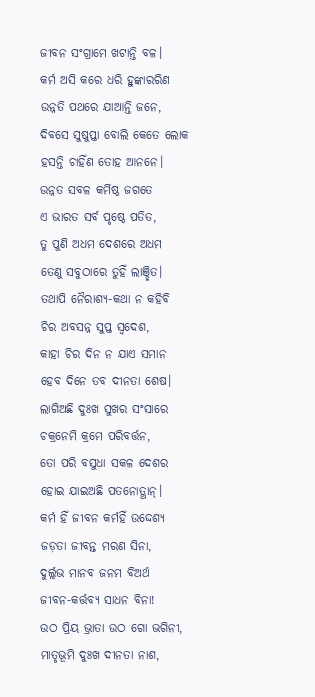ଜୀବନ ସଂଗ୍ରାମେ ଖଟାନ୍ତି ବଳ।
କର୍ମ ଅସି କରେ ଧରି ହୁଙ୍କାରରିଣ
ଉନ୍ନତି ପଥରେ ଯାଆନ୍ତି ଜନେ,
ଦିବସେ ସୁଷୁପ୍ତା ବୋଲି କେତେ ଲୋକ
ହସନ୍ତି ଚାହିଁଣ ତୋହ ଆନନେ।
ଉନ୍ନତ ସବଳ କର୍ମିଷ୍ଠ ଜଗତେ
ଏ ଭାରତ ସର୍ବ ପୃଷ୍ଠେ ପତିତ,
ତୁ ପୁଣି ଅଧମ ଦେଶରେ ଅଧମ
ତେଣୁ ସବୁଠାରେ ତୁହିଁ ଲାଞ୍ଛିତ।
ତଥାପି ନୈରାଶ୍ୟ-କଥା ନ କହିବି
ଚିର ଅବସନ୍ନ ସୁପ୍ତ ସ୍ୱଦେଶ,
କାହା ଚିର ଦିନ ନ ଯାଏ ସମାନ
ହେବ ଦିନେ ତବ ଦୀନତା ଶେଷ।
ଲାଗିଅଛି ଦୁଃଖ ସୁଖର ସଂସାରେ
ଚକ୍ରନେମି କ୍ରମେ ପରିବର୍ତ୍ତନ,
ତୋ ପରି ବସୁଧା ସକଳ ଦେଶର
ହୋଇ ଯାଇଅଛି ପତନୋତ୍ଥାନ୍।
କର୍ମ ହିଁ ଜୀବନ କର୍ମହିଁ ଉଦ୍ଦେଶ୍ୟ
ଜଡ଼ତା ଜୀବନ୍ତ ମରଣ ସିନା,
ଦୁର୍ଲ୍ଲଭ ମାନବ ଜନମ ବିଅର୍ଥ
ଜୀବନ-କର୍ତ୍ତବ୍ୟ ସାଧନ ବିନା!
ଉଠ ପ୍ରିୟ ଭ୍ରାତା ଉଠ ଗୋ ଭଗିନୀ,
ମାତୃଭୂମି ଦୁଃଖ ଦୀନତା ନାଶ,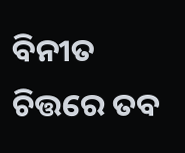ବିନୀତ ଚିତ୍ତରେ ତବ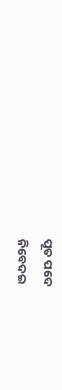ପୂତ ପଦେ
ନିବେଦଇ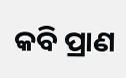କବି ପ୍ରାଣ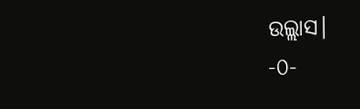ଉଲ୍ଲାସ।
-୦-